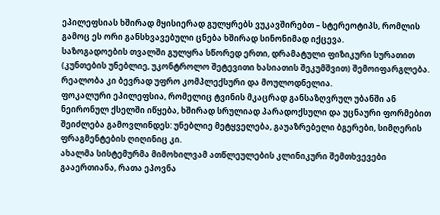ეპილეფსიას ხშირად მყისიერად გულყრებს ვუკავშირებთ – სტერეოტიპს, რომლის გამოც ეს ორი განსხვავებული ცნება ხშირად სინონიმად იქცევა.
საზოგადოების თვალში გულყრა სწორედ ერთი, დრამატული ფიზიკური სურათით (კუნთების უნებლიე, უკონტროლო შეტევითი ხასიათის შეკუმშვით) შემოიფარგლება. რეალობა კი ბევრად უფრო კომპლექსური და მოულოდნელია.
ფოკალური ეპილეფსია, რომელიც ტვინის მკაცრად განსაზღვრულ უბანში ან ნეირონულ ქსელში იწყება, ხშირად სრულიად პარადოქსული და უცნაური ფორმებით შეიძლება გამოვლინდეს: უნებლიე მეტყველება, გაუაზრებელი ბგერები, სიმღერის ფრაგმენტების ღიღინიც კი.
ახალმა სისტემურმა მიმოხილვამ ათწლეულების კლინიკური შემთხვევები გააერთიანა, რათა ეპოვნა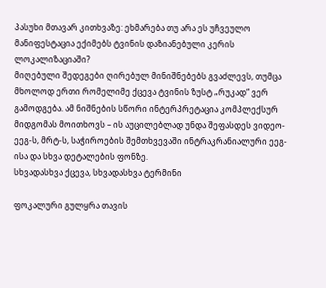პასუხი მთავარ კითხვაზე: ეხმარება თუ არა ეს უჩვეულო მანიფესტაცია ექიმებს ტვინის დაზიანებული კერის ლოკალიზაციაში?
მიღებული შედეგები ღირებულ მინიშნებებს გვაძლევს, თუმცა მხოლოდ ერთი რომელიმე ქცევა ტვინის ზუსტ „რუკად“ ვერ გამოდგება. ამ ნიშნების სწორი ინტერპრეტაცია კომპლექსურ მიდგომას მოითხოვს – ის აუცილებლად უნდა შეფასდეს ვიდეო-ეეგ-ს, მრტ-ს, საჭიროების შემთხვევაში ინტრაკრანიალური ეეგ-ისა და სხვა დეტალების ფონზე.
სხვადასხვა ქცევა, სხვადასხვა ტერმინი

ფოკალური გულყრა თავის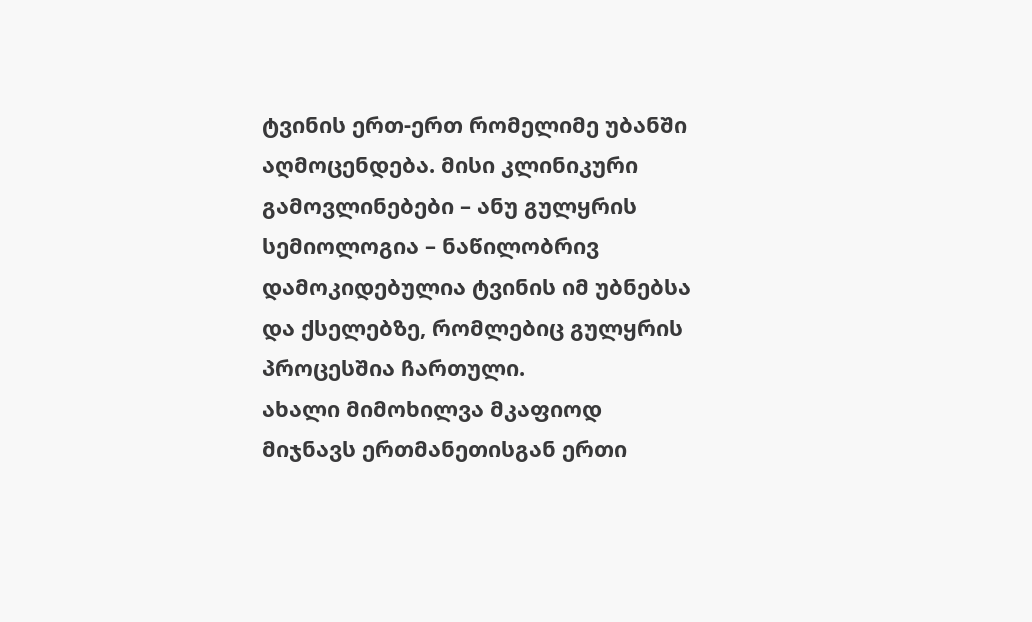ტვინის ერთ-ერთ რომელიმე უბანში აღმოცენდება. მისი კლინიკური გამოვლინებები – ანუ გულყრის სემიოლოგია – ნაწილობრივ დამოკიდებულია ტვინის იმ უბნებსა და ქსელებზე, რომლებიც გულყრის პროცესშია ჩართული.
ახალი მიმოხილვა მკაფიოდ მიჯნავს ერთმანეთისგან ერთი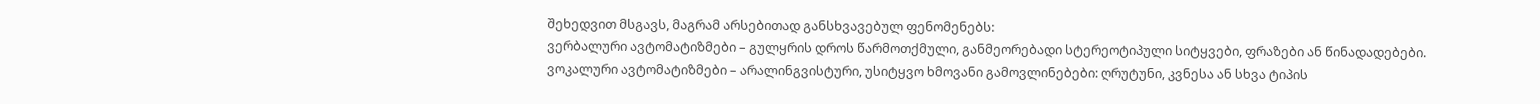შეხედვით მსგავს, მაგრამ არსებითად განსხვავებულ ფენომენებს:
ვერბალური ავტომატიზმები – გულყრის დროს წარმოთქმული, განმეორებადი სტერეოტიპული სიტყვები, ფრაზები ან წინადადებები.
ვოკალური ავტომატიზმები – არალინგვისტური, უსიტყვო ხმოვანი გამოვლინებები: ღრუტუნი, კვნესა ან სხვა ტიპის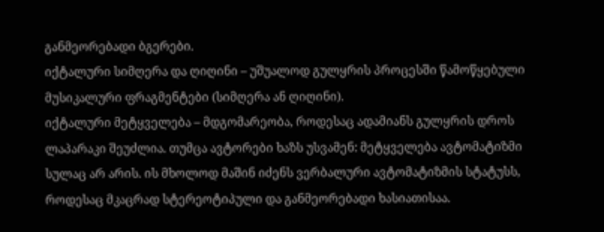განმეორებადი ბგერები.
იქტალური სიმღერა და ღიღინი – უშუალოდ გულყრის პროცესში წამოწყებული მუსიკალური ფრაგმენტები (სიმღერა ან ღიღინი).
იქტალური მეტყველება – მდგომარეობა, როდესაც ადამიანს გულყრის დროს ლაპარაკი შეუძლია. თუმცა ავტორები ხაზს უსვამენ: მეტყველება ავტომატიზმი სულაც არ არის. ის მხოლოდ მაშინ იძენს ვერბალური ავტომატიზმის სტატუსს, როდესაც მკაცრად სტერეოტიპული და განმეორებადი ხასიათისაა.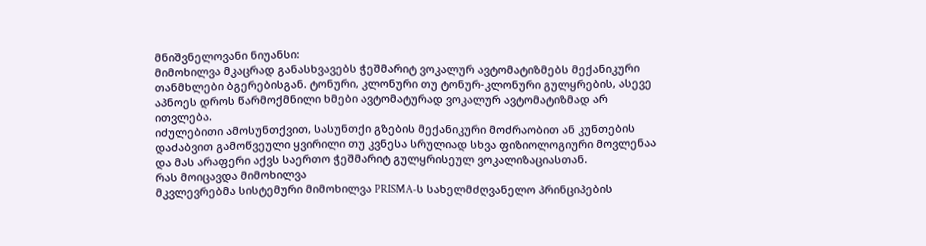მნიშვნელოვანი ნიუანსი:
მიმოხილვა მკაცრად განასხვავებს ჭეშმარიტ ვოკალურ ავტომატიზმებს მექანიკური თანმხლები ბგერებისგან. ტონური, კლონური თუ ტონურ-კლონური გულყრების, ასევე აპნოეს დროს წარმოქმნილი ხმები ავტომატურად ვოკალურ ავტომატიზმად არ ითვლება.
იძულებითი ამოსუნთქვით, სასუნთქი გზების მექანიკური მოძრაობით ან კუნთების დაძაბვით გამოწვეული ყვირილი თუ კვნესა სრულიად სხვა ფიზიოლოგიური მოვლენაა და მას არაფერი აქვს საერთო ჭეშმარიტ გულყრისეულ ვოკალიზაციასთან.
რას მოიცავდა მიმოხილვა
მკვლევრებმა სისტემური მიმოხილვა PRISMA-ს სახელმძღვანელო პრინციპების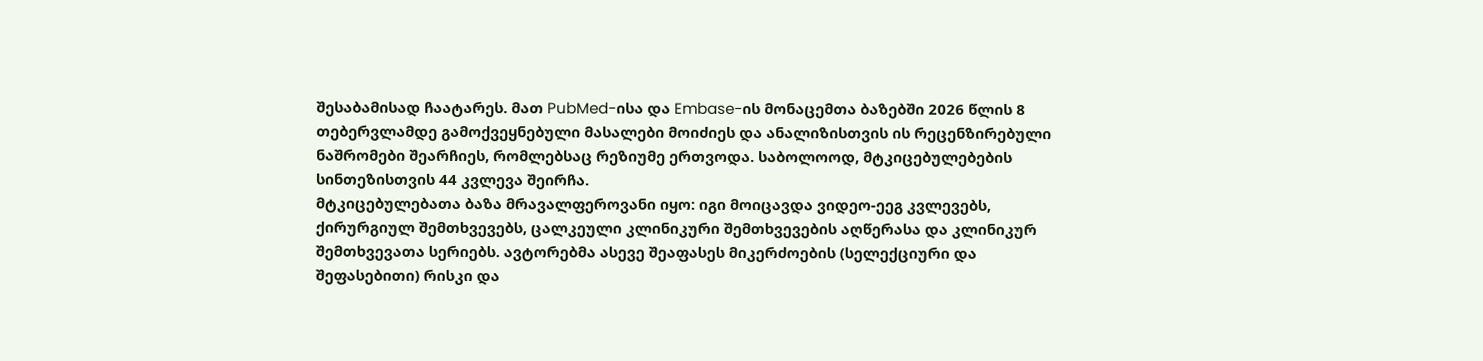შესაბამისად ჩაატარეს. მათ PubMed-ისა და Embase-ის მონაცემთა ბაზებში 2026 წლის 8 თებერვლამდე გამოქვეყნებული მასალები მოიძიეს და ანალიზისთვის ის რეცენზირებული ნაშრომები შეარჩიეს, რომლებსაც რეზიუმე ერთვოდა. საბოლოოდ, მტკიცებულებების სინთეზისთვის 44 კვლევა შეირჩა.
მტკიცებულებათა ბაზა მრავალფეროვანი იყო: იგი მოიცავდა ვიდეო-ეეგ კვლევებს, ქირურგიულ შემთხვევებს, ცალკეული კლინიკური შემთხვევების აღწერასა და კლინიკურ შემთხვევათა სერიებს. ავტორებმა ასევე შეაფასეს მიკერძოების (სელექციური და შეფასებითი) რისკი და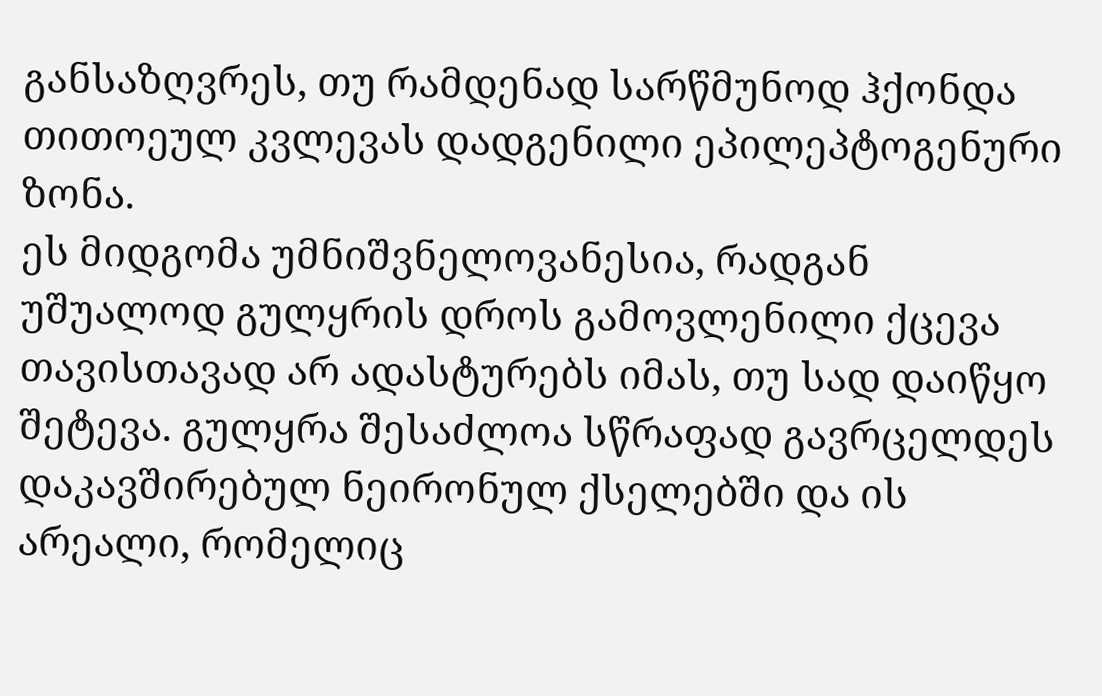განსაზღვრეს, თუ რამდენად სარწმუნოდ ჰქონდა თითოეულ კვლევას დადგენილი ეპილეპტოგენური ზონა.
ეს მიდგომა უმნიშვნელოვანესია, რადგან უშუალოდ გულყრის დროს გამოვლენილი ქცევა თავისთავად არ ადასტურებს იმას, თუ სად დაიწყო შეტევა. გულყრა შესაძლოა სწრაფად გავრცელდეს დაკავშირებულ ნეირონულ ქსელებში და ის არეალი, რომელიც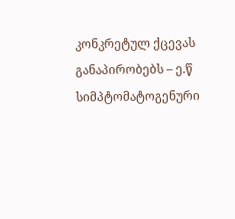კონკრეტულ ქცევას განაპირობებს – ე.წ სიმპტომატოგენური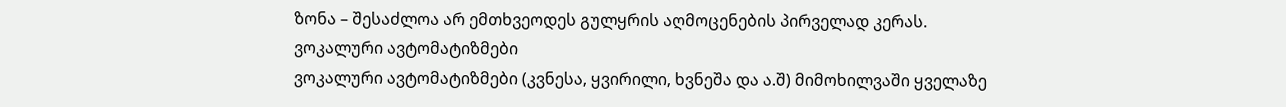ზონა – შესაძლოა არ ემთხვეოდეს გულყრის აღმოცენების პირველად კერას.
ვოკალური ავტომატიზმები
ვოკალური ავტომატიზმები (კვნესა, ყვირილი, ხვნეშა და ა.შ) მიმოხილვაში ყველაზე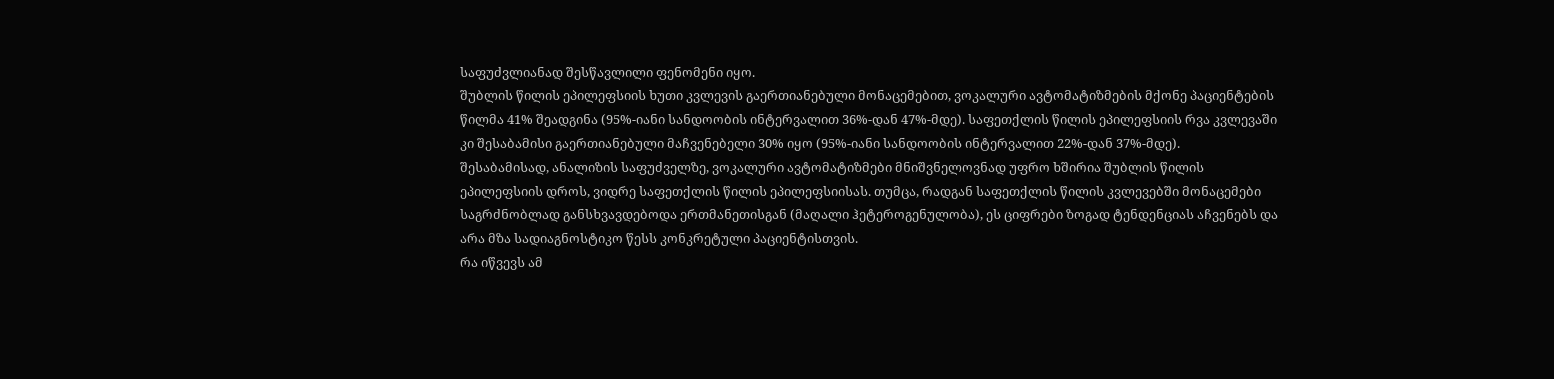საფუძვლიანად შესწავლილი ფენომენი იყო.
შუბლის წილის ეპილეფსიის ხუთი კვლევის გაერთიანებული მონაცემებით, ვოკალური ავტომატიზმების მქონე პაციენტების წილმა 41% შეადგინა (95%-იანი სანდოობის ინტერვალით 36%-დან 47%-მდე). საფეთქლის წილის ეპილეფსიის რვა კვლევაში კი შესაბამისი გაერთიანებული მაჩვენებელი 30% იყო (95%-იანი სანდოობის ინტერვალით 22%-დან 37%-მდე).
შესაბამისად, ანალიზის საფუძველზე, ვოკალური ავტომატიზმები მნიშვნელოვნად უფრო ხშირია შუბლის წილის ეპილეფსიის დროს, ვიდრე საფეთქლის წილის ეპილეფსიისას. თუმცა, რადგან საფეთქლის წილის კვლევებში მონაცემები საგრძნობლად განსხვავდებოდა ერთმანეთისგან (მაღალი ჰეტეროგენულობა), ეს ციფრები ზოგად ტენდენციას აჩვენებს და არა მზა სადიაგნოსტიკო წესს კონკრეტული პაციენტისთვის.
რა იწვევს ამ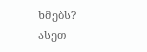ხმებს?
ასეთ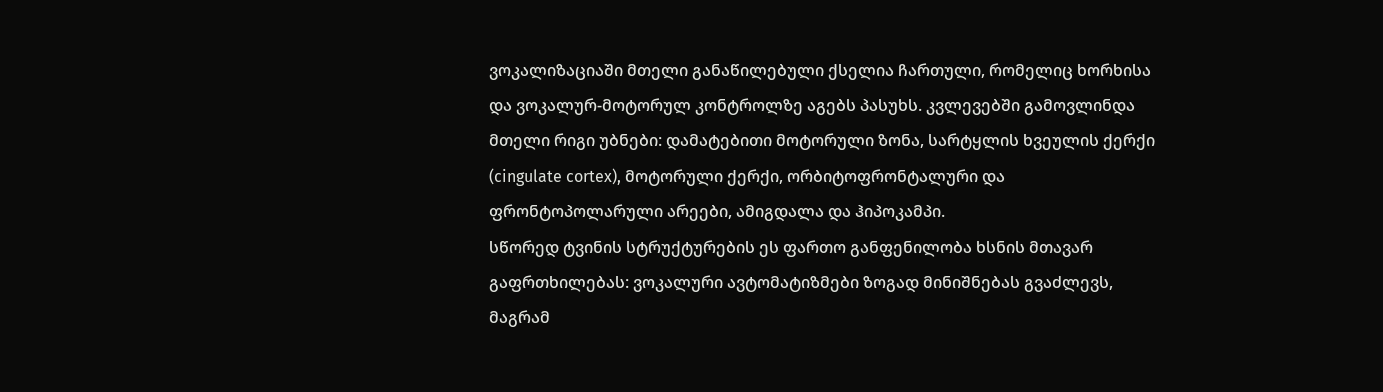ვოკალიზაციაში მთელი განაწილებული ქსელია ჩართული, რომელიც ხორხისა და ვოკალურ-მოტორულ კონტროლზე აგებს პასუხს. კვლევებში გამოვლინდა მთელი რიგი უბნები: დამატებითი მოტორული ზონა, სარტყლის ხვეულის ქერქი (cingulate cortex), მოტორული ქერქი, ორბიტოფრონტალური და ფრონტოპოლარული არეები, ამიგდალა და ჰიპოკამპი.
სწორედ ტვინის სტრუქტურების ეს ფართო განფენილობა ხსნის მთავარ გაფრთხილებას: ვოკალური ავტომატიზმები ზოგად მინიშნებას გვაძლევს, მაგრამ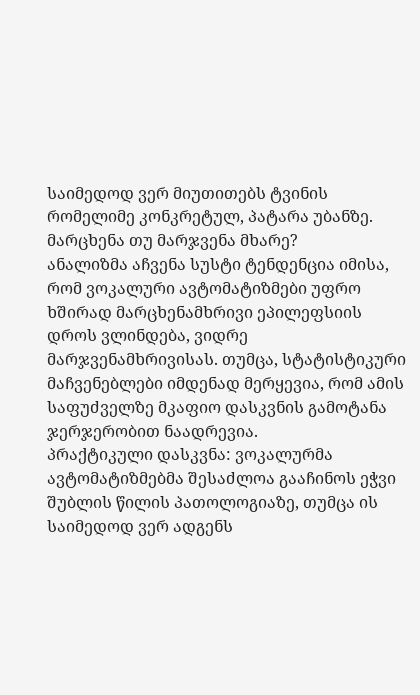საიმედოდ ვერ მიუთითებს ტვინის რომელიმე კონკრეტულ, პატარა უბანზე.
მარცხენა თუ მარჯვენა მხარე?
ანალიზმა აჩვენა სუსტი ტენდენცია იმისა, რომ ვოკალური ავტომატიზმები უფრო ხშირად მარცხენამხრივი ეპილეფსიის დროს ვლინდება, ვიდრე მარჯვენამხრივისას. თუმცა, სტატისტიკური მაჩვენებლები იმდენად მერყევია, რომ ამის საფუძველზე მკაფიო დასკვნის გამოტანა ჯერჯერობით ნაადრევია.
პრაქტიკული დასკვნა: ვოკალურმა ავტომატიზმებმა შესაძლოა გააჩინოს ეჭვი შუბლის წილის პათოლოგიაზე, თუმცა ის საიმედოდ ვერ ადგენს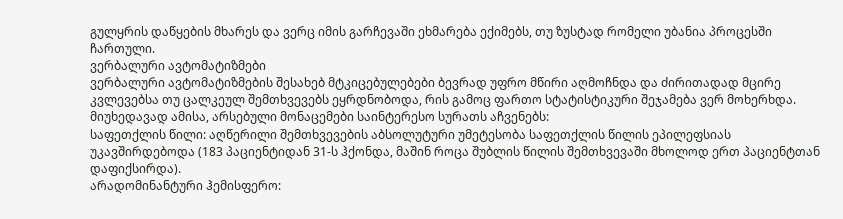გულყრის დაწყების მხარეს და ვერც იმის გარჩევაში ეხმარება ექიმებს, თუ ზუსტად რომელი უბანია პროცესში ჩართული.
ვერბალური ავტომატიზმები
ვერბალური ავტომატიზმების შესახებ მტკიცებულებები ბევრად უფრო მწირი აღმოჩნდა და ძირითადად მცირე კვლევებსა თუ ცალკეულ შემთხვევებს ეყრდნობოდა, რის გამოც ფართო სტატისტიკური შეჯამება ვერ მოხერხდა. მიუხედავად ამისა, არსებული მონაცემები საინტერესო სურათს აჩვენებს:
საფეთქლის წილი: აღწერილი შემთხვევების აბსოლუტური უმეტესობა საფეთქლის წილის ეპილეფსიას უკავშირდებოდა (183 პაციენტიდან 31-ს ჰქონდა, მაშინ როცა შუბლის წილის შემთხვევაში მხოლოდ ერთ პაციენტთან დაფიქსირდა).
არადომინანტური ჰემისფერო: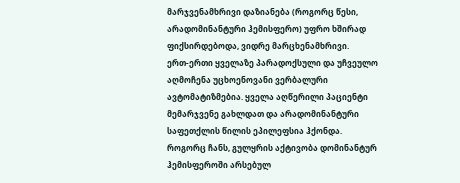მარჯვენამხრივი დაზიანება (როგორც წესი, არადომინანტური ჰემისფერო) უფრო ხშირად ფიქსირდებოდა, ვიდრე მარცხენამხრივი.
ერთ-ერთი ყველაზე პარადოქსული და უჩვეულო აღმოჩენა უცხოენოვანი ვერბალური ავტომატიზმებია. ყველა აღწერილი პაციენტი მემარჯვენე გახლდათ და არადომინანტური საფეთქლის წილის ეპილეფსია ჰქონდა.
როგორც ჩანს, გულყრის აქტივობა დომინანტურ ჰემისფეროში არსებულ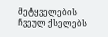მეტყველების ჩვეულ ქსელებს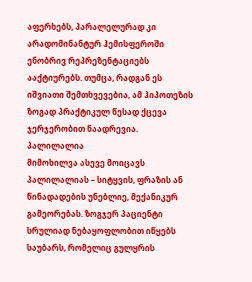აფერხებს, პარალელურად კი არადომინანტურ ჰემისფეროში ენობრივ რეპრეზენტაციებს ააქტიურებს. თუმცა, რადგან ეს იშვიათი შემთხვევებია, ამ ჰიპოთეზის ზოგად პრაქტიკულ წესად ქცევა ჯერჯერობით ნაადრევია.
პალილალია
მიმოხილვა ასევე მოიცავს პალილალიას – სიტყვის, ფრაზის ან წინადადების უნებლიე, მექანიკურ გამეორებას. ზოგჯერ პაციენტი სრულიად ნებაყოფლობით იწყებს საუბარს, რომელიც გულყრის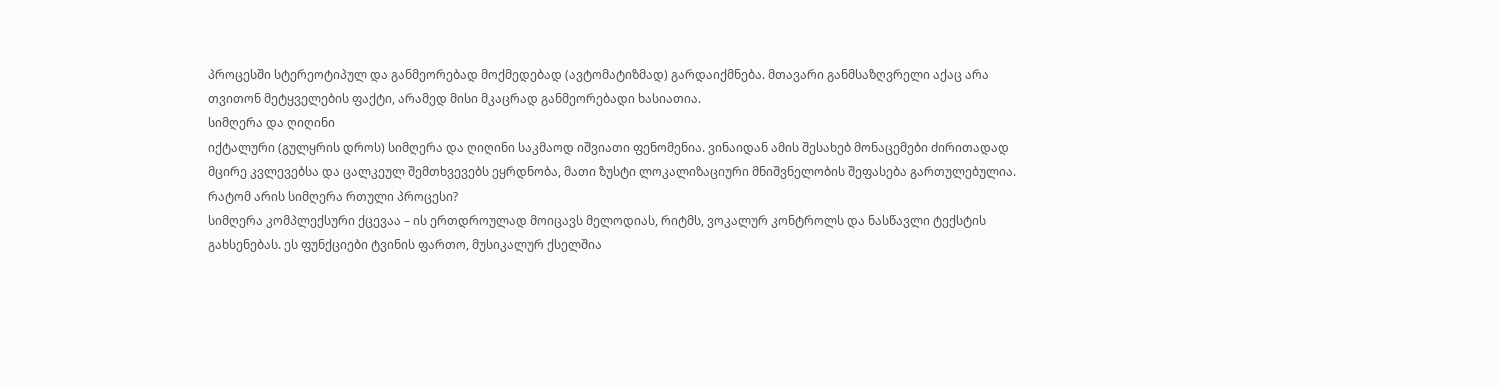პროცესში სტერეოტიპულ და განმეორებად მოქმედებად (ავტომატიზმად) გარდაიქმნება. მთავარი განმსაზღვრელი აქაც არა თვითონ მეტყველების ფაქტი, არამედ მისი მკაცრად განმეორებადი ხასიათია.
სიმღერა და ღიღინი
იქტალური (გულყრის დროს) სიმღერა და ღიღინი საკმაოდ იშვიათი ფენომენია. ვინაიდან ამის შესახებ მონაცემები ძირითადად მცირე კვლევებსა და ცალკეულ შემთხვევებს ეყრდნობა, მათი ზუსტი ლოკალიზაციური მნიშვნელობის შეფასება გართულებულია.
რატომ არის სიმღერა რთული პროცესი?
სიმღერა კომპლექსური ქცევაა – ის ერთდროულად მოიცავს მელოდიას, რიტმს, ვოკალურ კონტროლს და ნასწავლი ტექსტის გახსენებას. ეს ფუნქციები ტვინის ფართო, მუსიკალურ ქსელშია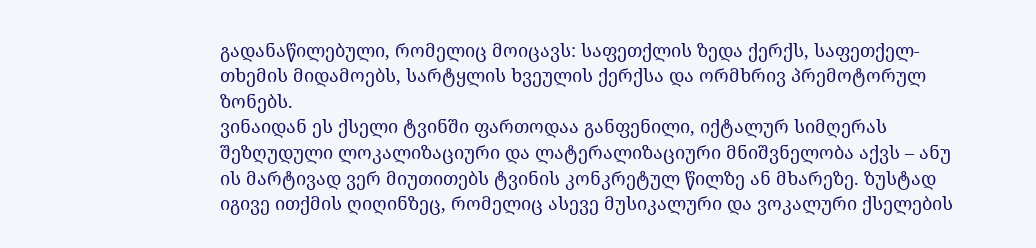გადანაწილებული, რომელიც მოიცავს: საფეთქლის ზედა ქერქს, საფეთქელ-თხემის მიდამოებს, სარტყლის ხვეულის ქერქსა და ორმხრივ პრემოტორულ ზონებს.
ვინაიდან ეს ქსელი ტვინში ფართოდაა განფენილი, იქტალურ სიმღერას შეზღუდული ლოკალიზაციური და ლატერალიზაციური მნიშვნელობა აქვს – ანუ ის მარტივად ვერ მიუთითებს ტვინის კონკრეტულ წილზე ან მხარეზე. ზუსტად იგივე ითქმის ღიღინზეც, რომელიც ასევე მუსიკალური და ვოკალური ქსელების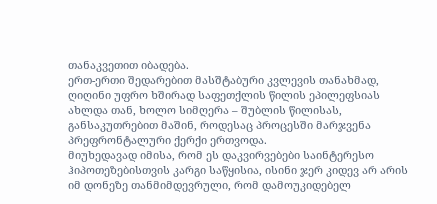თანაკვეთით იბადება.
ერთ-ერთი შედარებით მასშტაბური კვლევის თანახმად, ღიღინი უფრო ხშირად საფეთქლის წილის ეპილეფსიას ახლდა თან, ხოლო სიმღერა – შუბლის წილისას, განსაკუთრებით მაშინ, როდესაც პროცესში მარჯვენა პრეფრონტალური ქერქი ერთვოდა.
მიუხედავად იმისა, რომ ეს დაკვირვებები საინტერესო ჰიპოთეზებისთვის კარგი საწყისია, ისინი ჯერ კიდევ არ არის იმ დონეზე თანმიმდევრული, რომ დამოუკიდებელ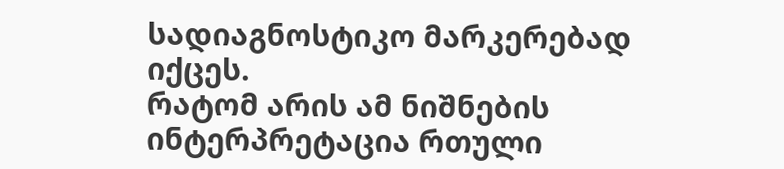სადიაგნოსტიკო მარკერებად იქცეს.
რატომ არის ამ ნიშნების ინტერპრეტაცია რთული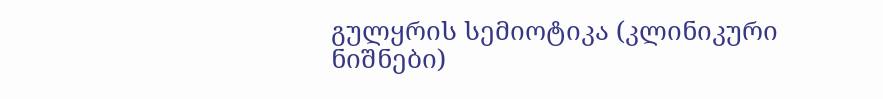გულყრის სემიოტიკა (კლინიკური ნიშნები)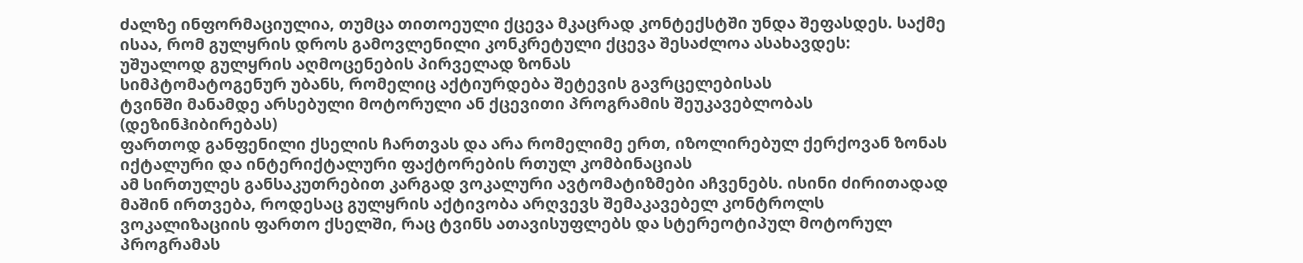ძალზე ინფორმაციულია, თუმცა თითოეული ქცევა მკაცრად კონტექსტში უნდა შეფასდეს. საქმე ისაა, რომ გულყრის დროს გამოვლენილი კონკრეტული ქცევა შესაძლოა ასახავდეს:
უშუალოდ გულყრის აღმოცენების პირველად ზონას
სიმპტომატოგენურ უბანს, რომელიც აქტიურდება შეტევის გავრცელებისას
ტვინში მანამდე არსებული მოტორული ან ქცევითი პროგრამის შეუკავებლობას (დეზინჰიბირებას)
ფართოდ განფენილი ქსელის ჩართვას და არა რომელიმე ერთ, იზოლირებულ ქერქოვან ზონას
იქტალური და ინტერიქტალური ფაქტორების რთულ კომბინაციას
ამ სირთულეს განსაკუთრებით კარგად ვოკალური ავტომატიზმები აჩვენებს. ისინი ძირითადად მაშინ ირთვება, როდესაც გულყრის აქტივობა არღვევს შემაკავებელ კონტროლს ვოკალიზაციის ფართო ქსელში, რაც ტვინს ათავისუფლებს და სტერეოტიპულ მოტორულ პროგრამას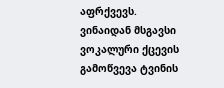აფრქვევს.
ვინაიდან მსგავსი ვოკალური ქცევის გამოწვევა ტვინის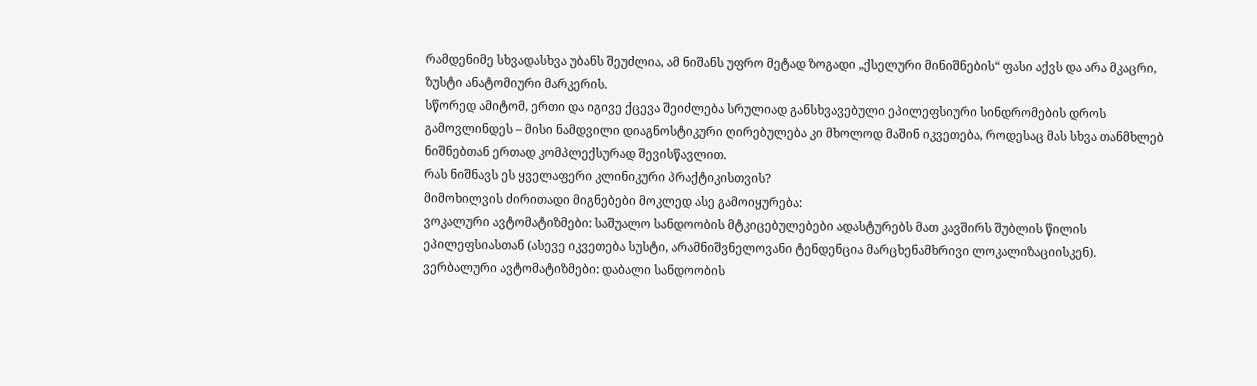რამდენიმე სხვადასხვა უბანს შეუძლია, ამ ნიშანს უფრო მეტად ზოგადი „ქსელური მინიშნების“ ფასი აქვს და არა მკაცრი, ზუსტი ანატომიური მარკერის.
სწორედ ამიტომ, ერთი და იგივე ქცევა შეიძლება სრულიად განსხვავებული ეპილეფსიური სინდრომების დროს გამოვლინდეს – მისი ნამდვილი დიაგნოსტიკური ღირებულება კი მხოლოდ მაშინ იკვეთება, როდესაც მას სხვა თანმხლებ ნიშნებთან ერთად კომპლექსურად შევისწავლით.
რას ნიშნავს ეს ყველაფერი კლინიკური პრაქტიკისთვის?
მიმოხილვის ძირითადი მიგნებები მოკლედ ასე გამოიყურება:
ვოკალური ავტომატიზმები: საშუალო სანდოობის მტკიცებულებები ადასტურებს მათ კავშირს შუბლის წილის ეპილეფსიასთან (ასევე იკვეთება სუსტი, არამნიშვნელოვანი ტენდენცია მარცხენამხრივი ლოკალიზაციისკენ).
ვერბალური ავტომატიზმები: დაბალი სანდოობის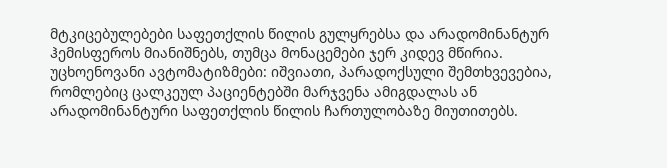მტკიცებულებები საფეთქლის წილის გულყრებსა და არადომინანტურ ჰემისფეროს მიანიშნებს, თუმცა მონაცემები ჯერ კიდევ მწირია.
უცხოენოვანი ავტომატიზმები: იშვიათი, პარადოქსული შემთხვევებია, რომლებიც ცალკეულ პაციენტებში მარჯვენა ამიგდალას ან არადომინანტური საფეთქლის წილის ჩართულობაზე მიუთითებს.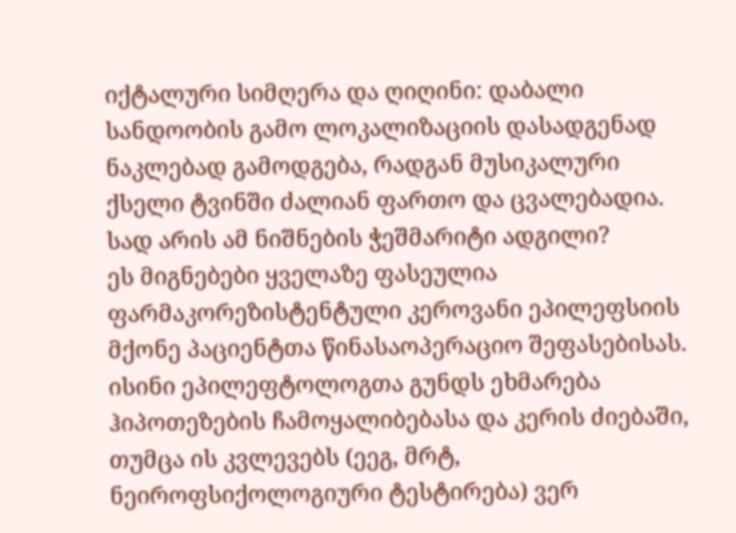იქტალური სიმღერა და ღიღინი: დაბალი სანდოობის გამო ლოკალიზაციის დასადგენად ნაკლებად გამოდგება, რადგან მუსიკალური ქსელი ტვინში ძალიან ფართო და ცვალებადია.
სად არის ამ ნიშნების ჭეშმარიტი ადგილი?
ეს მიგნებები ყველაზე ფასეულია ფარმაკორეზისტენტული კეროვანი ეპილეფსიის მქონე პაციენტთა წინასაოპერაციო შეფასებისას. ისინი ეპილეფტოლოგთა გუნდს ეხმარება ჰიპოთეზების ჩამოყალიბებასა და კერის ძიებაში, თუმცა ის კვლევებს (ეეგ, მრტ, ნეიროფსიქოლოგიური ტესტირება) ვერ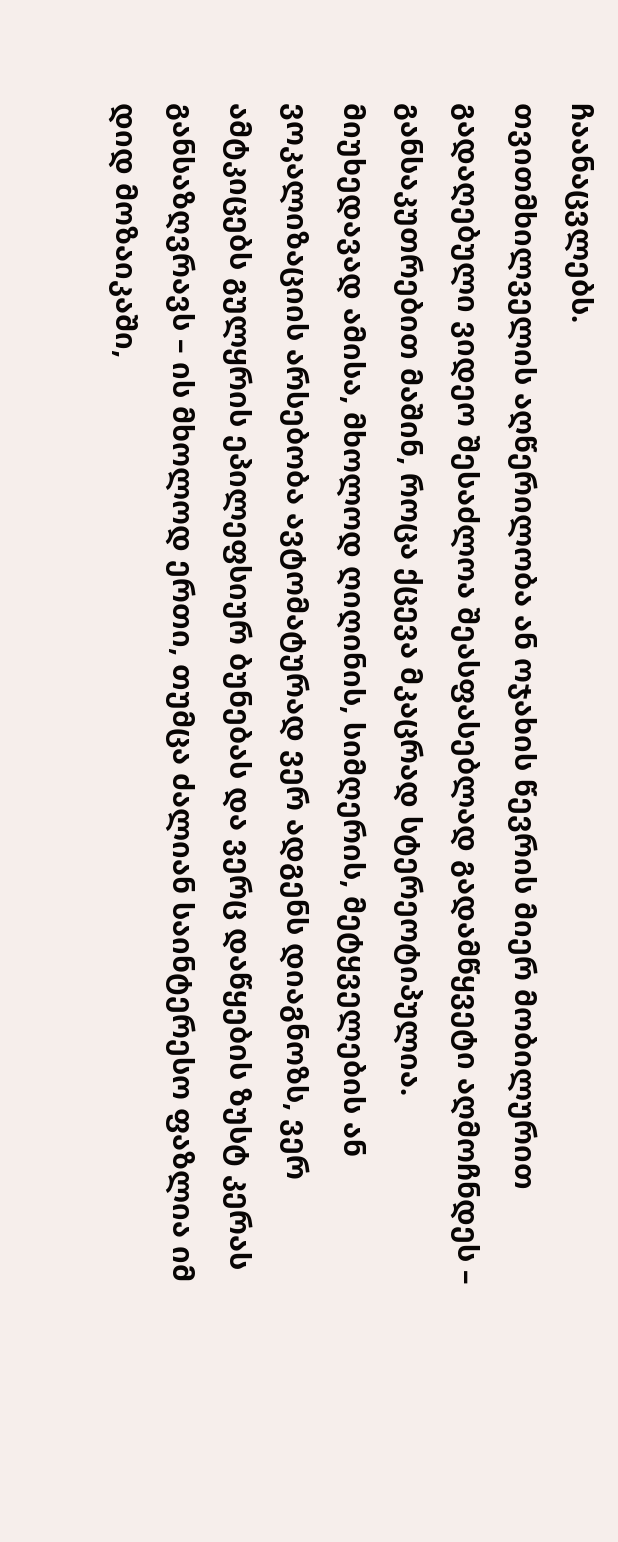ჩაანაცვლებს.
თვითმხილველის აღწერილობა ან ოჯახის წევრის მიერ მობილურით გადაღებული ვიდეო შესაძლოა შეასფასებლად გადამწყვეტი აღმოჩნდეს – განსაკუთრებით მაშინ, როცა ქცევა მკაცრად სტერეოტიპულია.
მიუხედავად ამისა, მხოლოდ ღიღინის, სიმღერის, მეტყველების ან ვოკალიზაციის არსებობა ავტომატურად ვერ ადგენს დიაგნოზს, ვერ ამტკიცებს გულყრის ეპილეფსიურ ბუნებას და ვერც დაწყების ზუსტ კერას განსაზღვრავს – ის მხოლოდ ერთი, თუმცა ძალიან საინტერესო ფაზლია იმ დიდ მოზაიკაში,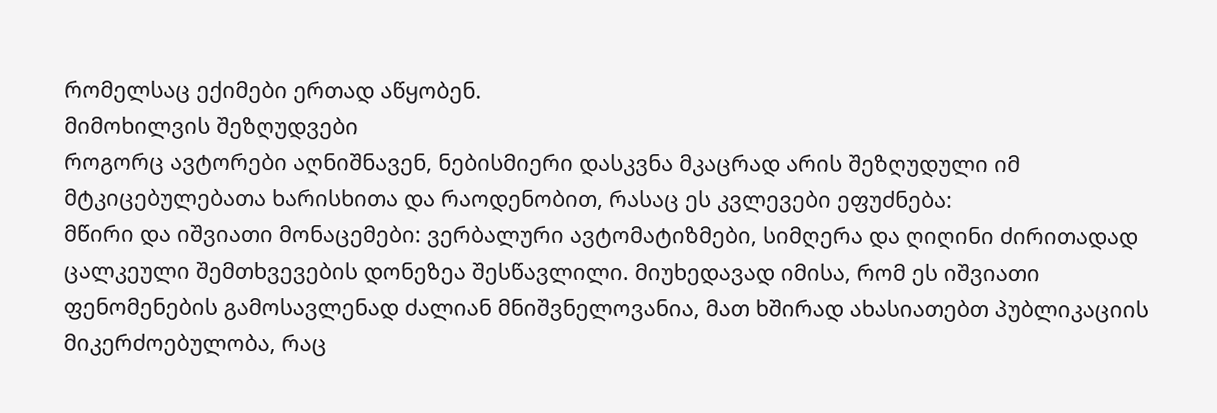რომელსაც ექიმები ერთად აწყობენ.
მიმოხილვის შეზღუდვები
როგორც ავტორები აღნიშნავენ, ნებისმიერი დასკვნა მკაცრად არის შეზღუდული იმ მტკიცებულებათა ხარისხითა და რაოდენობით, რასაც ეს კვლევები ეფუძნება:
მწირი და იშვიათი მონაცემები: ვერბალური ავტომატიზმები, სიმღერა და ღიღინი ძირითადად ცალკეული შემთხვევების დონეზეა შესწავლილი. მიუხედავად იმისა, რომ ეს იშვიათი ფენომენების გამოსავლენად ძალიან მნიშვნელოვანია, მათ ხშირად ახასიათებთ პუბლიკაციის მიკერძოებულობა, რაც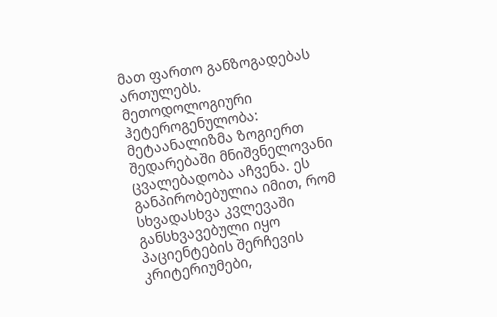მათ ფართო განზოგადებას ართულებს.
მეთოდოლოგიური ჰეტეროგენულობა: მეტაანალიზმა ზოგიერთ შედარებაში მნიშვნელოვანი ცვალებადობა აჩვენა. ეს განპირობებულია იმით, რომ სხვადასხვა კვლევაში განსხვავებული იყო პაციენტების შერჩევის კრიტერიუმები,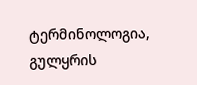ტერმინოლოგია, გულყრის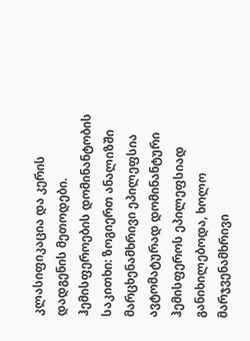კლასიფიკაცია და კერის დადგენის მეთოდები.
ჰემისფეროების დომინანტობის საკითხი: ზოგიერთ ანალიზში მარცხენამხრივი ეპილეფსია ავტომატურად დომინანტური ჰემისფეროს ეპილეფსიად განიხილებოდა, ხოლო მარჯვენამხრივი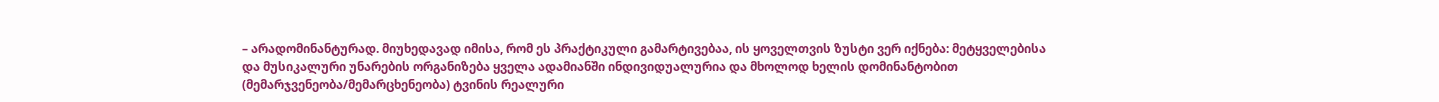– არადომინანტურად. მიუხედავად იმისა, რომ ეს პრაქტიკული გამარტივებაა, ის ყოველთვის ზუსტი ვერ იქნება: მეტყველებისა და მუსიკალური უნარების ორგანიზება ყველა ადამიანში ინდივიდუალურია და მხოლოდ ხელის დომინანტობით (მემარჯვენეობა/მემარცხენეობა) ტვინის რეალური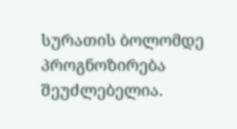სურათის ბოლომდე პროგნოზირება შეუძლებელია.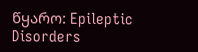წყარო: Epileptic Disorders